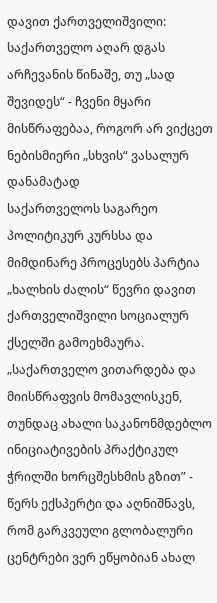დავით ქართველიშვილი: საქართველო აღარ დგას არჩევანის წინაშე, თუ „სად შევიდეს“ - ჩვენი მყარი მისწრაფებაა, როგორ არ ვიქცეთ ნებისმიერი „სხვის“ ვასალურ დანამატად
საქართველოს საგარეო პოლიტიკურ კურსსა და მიმდინარე პროცესებს პარტია „ხალხის ძალის“ წევრი დავით ქართველიშვილი სოციალურ ქსელში გამოეხმაურა.
„საქართველო ვითარდება და მიისწრაფვის მომავლისკენ, თუნდაც ახალი საკანონმდებლო ინიციატივების პრაქტიკულ ჭრილში ხორცშესხმის გზით” - წერს ექსპერტი და აღნიშნავს, რომ გარკვეული გლობალური ცენტრები ვერ ეწყობიან ახალ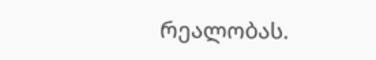რეალობას.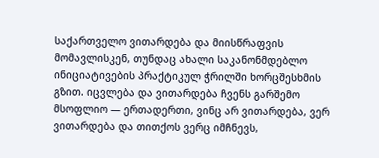საქართველო ვითარდება და მიისწრაფვის მომავლისკენ, თუნდაც ახალი საკანონმდებლო ინიციატივების პრაქტიკულ ჭრილში ხორცშესხმის გზით. იცვლება და ვითარდება ჩვენს გარშემო მსოფლიო — ერთადერთი, ვინც არ ვითარდება, ვერ ვითარდება და თითქოს ვერც იმჩნევს,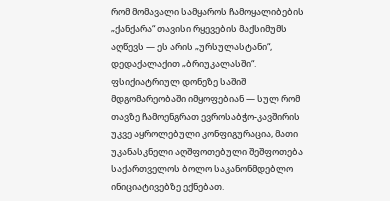რომ მომავალი სამყაროს ჩამოყალიბების „ქანქარა“ თავისი რყევების მაქსიმუმს აღწევს — ეს არის „ურსულასტანი“, დედაქალაქით „ბრიუკალასში“. ფსიქიატრიულ დონეზე საშიშ მდგომარეობაში იმყოფებიან — სულ რომ თავზე ჩამოენგრათ ევროსაბჭო-კავშირის უკვე აყროლებული კონფიგურაცია, მათი უკანასკნელი აღშფოთებული შეშფოთება საქართველოს ბოლო საკანონმდებლო ინიციატივებზე ექნებათ.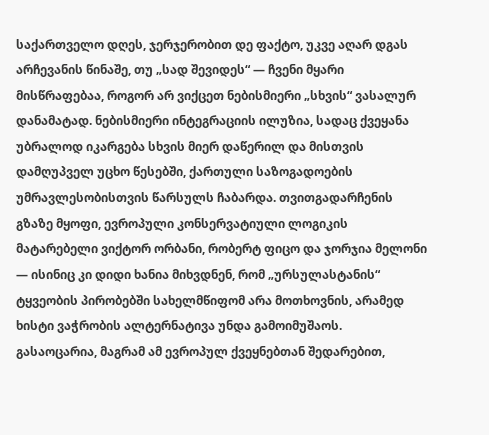საქართველო დღეს, ჯერჯერობით დე ფაქტო, უკვე აღარ დგას არჩევანის წინაშე, თუ „სად შევიდეს“ — ჩვენი მყარი მისწრაფებაა, როგორ არ ვიქცეთ ნებისმიერი „სხვის“ ვასალურ დანამატად. ნებისმიერი ინტეგრაციის ილუზია, სადაც ქვეყანა უბრალოდ იკარგება სხვის მიერ დაწერილ და მისთვის დამღუპველ უცხო წესებში, ქართული საზოგადოების უმრავლესობისთვის წარსულს ჩაბარდა. თვითგადარჩენის გზაზე მყოფი, ევროპული კონსერვატიული ლოგიკის მატარებელი ვიქტორ ორბანი, რობერტ ფიცო და ჯორჯია მელონი — ისინიც კი დიდი ხანია მიხვდნენ, რომ „ურსულასტანის“ ტყვეობის პირობებში სახელმწიფომ არა მოთხოვნის, არამედ ხისტი ვაჭრობის ალტერნატივა უნდა გამოიმუშაოს.
გასაოცარია, მაგრამ ამ ევროპულ ქვეყნებთან შედარებით,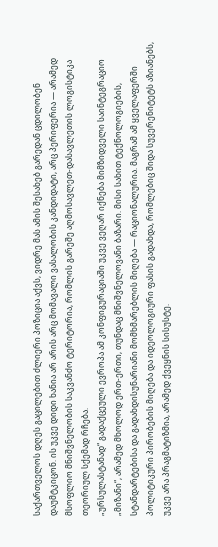საქართველოს დღეს გაცილებით ძლიერი პოზიცია აქვს, ვიდრე მას ამის შესახებ გარედან ცდილობენ დაუმტკიცონ. ის უკვე დიდი ხანია არ არის არც მომავალი ვასალობის კანდიდატი, არც პერიფერია — არამედ მსოფლიო მნიშვნელობის საკვანძო ტერიტორია, რომლის გარეშე აღმოსავლეთ-დასავლეთის ლოგისტიკა თეორიულ სქემად რჩება.
„ურსულასტანად“ გადაქცეული ევროპა ამ კონფიგურაციაში უკვე ვეღარ იქნება მიმზიდველი საინტეგრაციო „მიზანი“, არამედ მხოლოდ ერთ-ერთი, თუნდაც მნიშვნელოვანი ბაზარი. მისი სახით ტექნოლოგიების, სტანდარტებისა და გადახდისუნარიანი მომხმარებლის მიღება — რაციონალურია. მაგრამ ამ ყველაფერში პოლიტიკური პირობების მიღება და იდეოლოგიური ფასის გადახდა, რომლებიც შიდა სუვერენიტეტს აზიანებს, უკვე არა პრაგმატიზმია, არამედ ქვეყნის სისუსტე.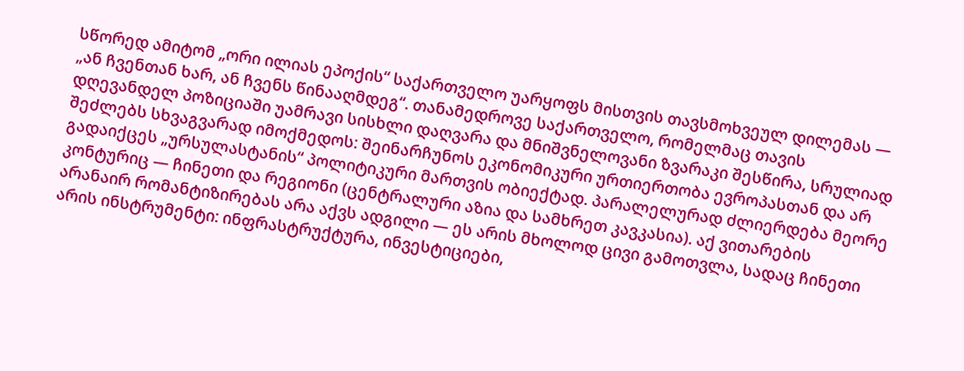სწორედ ამიტომ „ორი ილიას ეპოქის“ საქართველო უარყოფს მისთვის თავსმოხვეულ დილემას — „ან ჩვენთან ხარ, ან ჩვენს წინააღმდეგ“. თანამედროვე საქართველო, რომელმაც თავის დღევანდელ პოზიციაში უამრავი სისხლი დაღვარა და მნიშვნელოვანი ზვარაკი შესწირა, სრულიად შეძლებს სხვაგვარად იმოქმედოს: შეინარჩუნოს ეკონომიკური ურთიერთობა ევროპასთან და არ გადაიქცეს „ურსულასტანის“ პოლიტიკური მართვის ობიექტად. პარალელურად ძლიერდება მეორე კონტურიც — ჩინეთი და რეგიონი (ცენტრალური აზია და სამხრეთ კავკასია). აქ ვითარების არანაირ რომანტიზირებას არა აქვს ადგილი — ეს არის მხოლოდ ცივი გამოთვლა, სადაც ჩინეთი არის ინსტრუმენტი: ინფრასტრუქტურა, ინვესტიციები,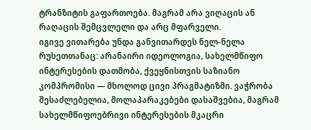ტრანზიტის გაფართოება. მაგრამ არა ვიღაცის ან რაღაცის შემცვლელი და არც მფარველი.
იგივე ვითარება უნდა განვითარდეს ნელ-ნელა რუსეთთანაც: არანაირი იდეოლოგია, სახელმწიფო ინტერესების დათმობა, ქვეყნისთვის საზიანო კომპრომისი — მხოლოდ ცივი პრაგმატიზმი. ვაჭრობა შესაძლებელია, მოლაპარაკებები დასაშვებია, მაგრამ სახელმწიფოებრივი ინტერესების მკაცრი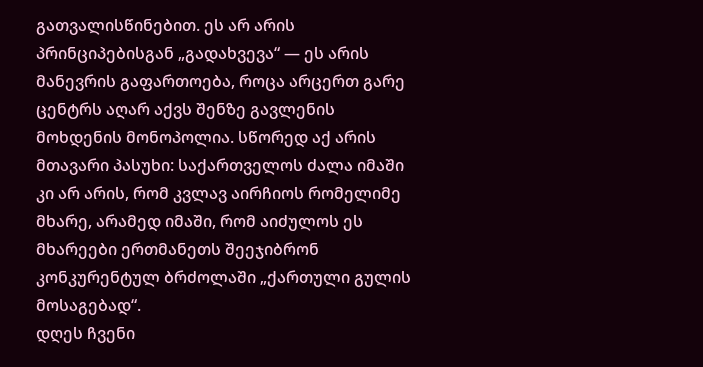გათვალისწინებით. ეს არ არის პრინციპებისგან „გადახვევა“ — ეს არის მანევრის გაფართოება, როცა არცერთ გარე ცენტრს აღარ აქვს შენზე გავლენის მოხდენის მონოპოლია. სწორედ აქ არის მთავარი პასუხი: საქართველოს ძალა იმაში კი არ არის, რომ კვლავ აირჩიოს რომელიმე მხარე, არამედ იმაში, რომ აიძულოს ეს მხარეები ერთმანეთს შეეჯიბრონ კონკურენტულ ბრძოლაში „ქართული გულის მოსაგებად“.
დღეს ჩვენი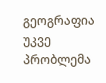გეოგრაფია უკვე პრობლემა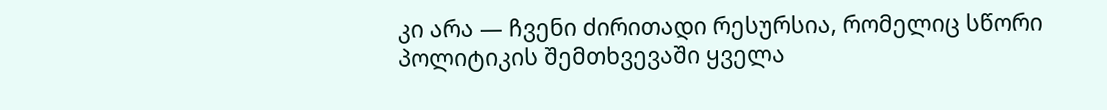კი არა — ჩვენი ძირითადი რესურსია, რომელიც სწორი პოლიტიკის შემთხვევაში ყველა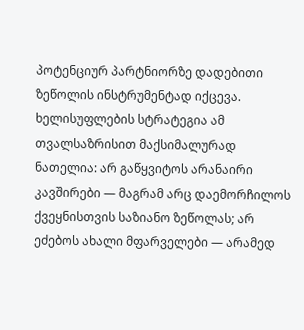პოტენციურ პარტნიორზე დადებითი ზეწოლის ინსტრუმენტად იქცევა. ხელისუფლების სტრატეგია ამ თვალსაზრისით მაქსიმალურად ნათელია: არ გაწყვიტოს არანაირი კავშირები — მაგრამ არც დაემორჩილოს ქვეყნისთვის საზიანო ზეწოლას; არ ეძებოს ახალი მფარველები — არამედ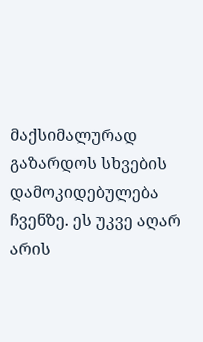მაქსიმალურად გაზარდოს სხვების დამოკიდებულება ჩვენზე. ეს უკვე აღარ არის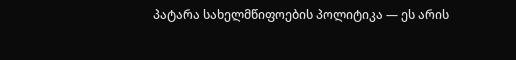პატარა სახელმწიფოების პოლიტიკა — ეს არის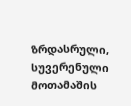ზრდასრული, სუვერენული მოთამაშის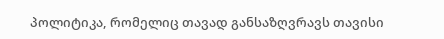პოლიტიკა, რომელიც თავად განსაზღვრავს თავისი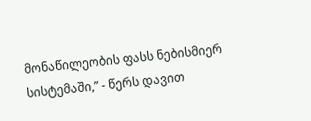მონაწილეობის ფასს ნებისმიერ სისტემაში,” - წერს დავით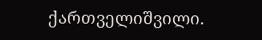ქართველიშვილი.